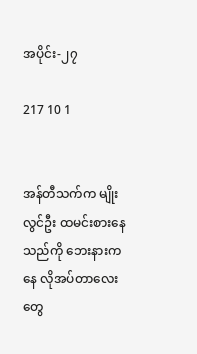အပိုင်း-၂၇

217 10 1


အန်တီသက်က မျိုးလွင်ဦး ထမင်းစားနေသည်ကို ဘေးနားကနေ လိုအပ်တာလေးတွေ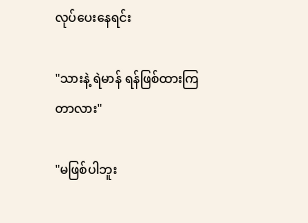လုပ်ပေးနေရင်း

"သားနဲ့ ရဲမာန် ရန်ဖြစ်ထားကြတာလား"

"မဖြစ်ပါဘူး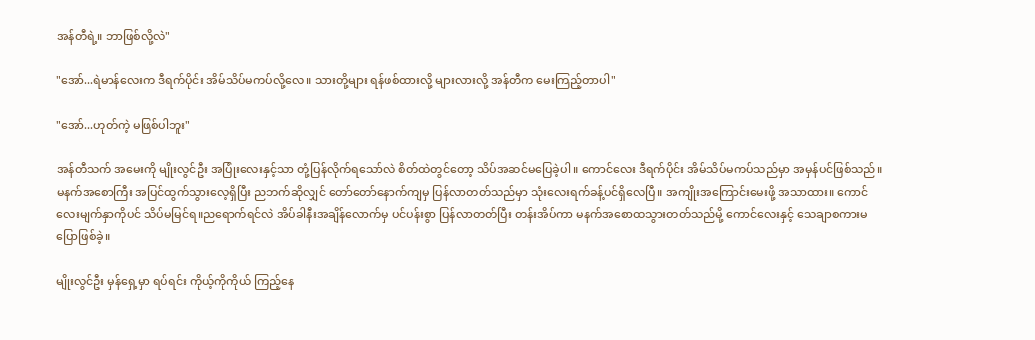အန်တီရဲ့။ ဘာဖြစ်လို့လဲ"

"အော်...ရဲမာန်လေးက ဒီရက်ပိုင်း အိမ်သိပ်မကပ်လို့လေ။ သားတို့များ ရန်ဖစ်ထားလို့ များလားလို့ အန်တီက မေးကြည့်တာပါ"

"အော်...ဟုတ်ကဲ့ မဖြစ်ပါဘူး"

အန်တီသက် အမေးကို မျိုးလွင်ဦး အပြုံးလေးနှင့်သာ တုံ့ပြန်လိုက်ရသော်လဲ စိတ်ထဲတွင်တော့ သိပ်အဆင်မပြေခဲ့ပါ။ ကောင်လေး ဒီရက်ပိုင်း အိမ်သိပ်မကပ်သည်မှာ အမှန်ပင်ဖြစ်သည်။ မနက်အစောကြီး အပြင်ထွက်သွားလေ့ရှိပြီး ညဘက်ဆိုလျှင် တော်တော်နောက်ကျမှ ပြန်လာတတ်သည်မှာ သုံးလေးရက်ခန့်ပင်ရှိလေပြီ။ အကျိုးအကြောင်းမေးဖို့ အသာထား။ ကောင်လေးမျက်နှာကိုပင် သိပ်မမြင်ရ။ညရောက်ရင်လဲ အိပ်ခါနီးအချိန်လောက်မှ ပင်ပန်းစွာ ပြန်လာတတ်ပြီး တန်းအိပ်ကာ မနက်အစောထသွားတတ်သည်မို့ ကောင်လေးနှင့် သေချာစကားမပြောဖြစ်ခဲ့။

မျိုးလွင်ဦး မှန်ရှေ့မှာ ရပ်ရင်း ကိုယ့်ကိုကိုယ် ကြည့်နေ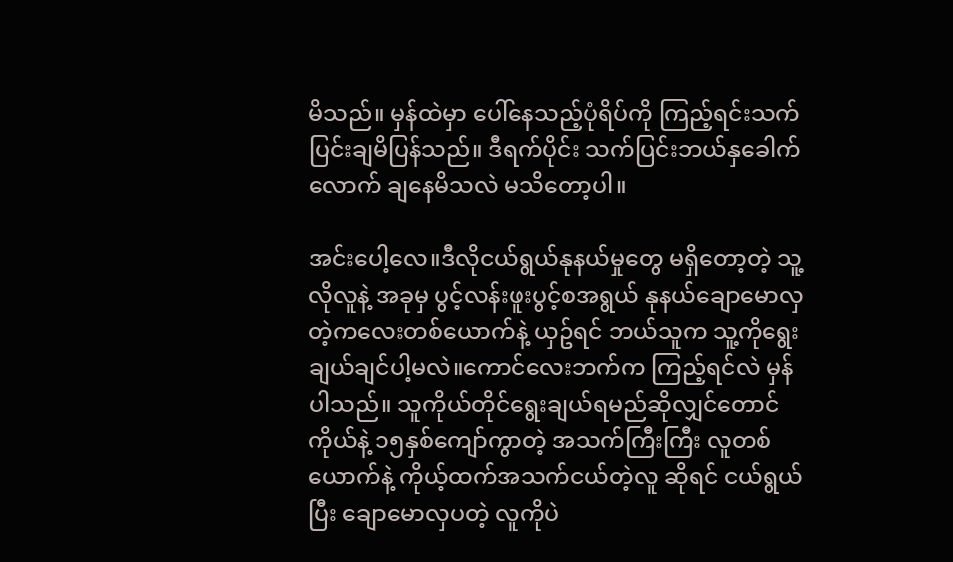မိသည်။ မှန်ထဲမှာ ပေါ်နေသည့်ပုံရိပ်ကို ကြည့်ရင်းသက်ပြင်းချမိပြန်သည်။ ဒီရက်ပိုင်း သက်ပြင်းဘယ်နှခေါက်လောက် ချနေမိသလဲ မသိတော့ပါ။

အင်းပေါ့လေ။ဒီလိုငယ်ရွယ်နုနယ်မှုတွေ မရှိတော့တဲ့ သူ့လိုလူနဲ့ အခုမှ ပွင့်လန်းဖူးပွင့်စအရွယ် နုနယ်ချောမောလှတဲ့ကလေးတစ်ယောက်နဲ့ ယှဥ်ရင် ဘယ်သူက သူ့ကိုရွေးချယ်ချင်ပါ့မလဲ။ကောင်လေးဘက်က ကြည့်ရင်လဲ မှန်ပါသည်။ သူကိုယ်တိုင်ရွေးချယ်ရမည်ဆိုလျှင်တောင် ကိုယ်နဲ့ ၁၅နှစ်ကျော်ကွာတဲ့ အသက်ကြီးကြီး လူတစ်ယောက်နဲ့ ကိုယ့်ထက်အသက်ငယ်တဲ့လူ ဆိုရင် ငယ်ရွယ်ပြီး ချောမောလှပတဲ့ လူကိုပဲ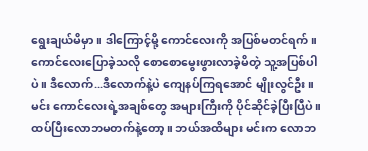ရွေးချယ်မိမှာ။ ဒါကြောင့်မို့ ကောင်လေးကို အပြစ်မတင်ရက်။ ကောင်လေးပြောခဲ့သလို စောစောမွေးဖွားလာခဲ့မိတဲ့ သူ့အပြစ်ပါပဲ။ ဒီလောက်...ဒီလောက်နဲ့ပဲ ကျေနပ်ကြရအောင် မျိုးလွင်ဦး။ မင်း ကောင်လေးရဲ့အချစ်တွေ အများကြီးကို ပိုင်ဆိုင်ခဲ့ပြီးပြီပဲ။ ထပ်ပြီးလောဘမတက်နဲ့တော့။ ဘယ်အထိများ မင်းက လောဘ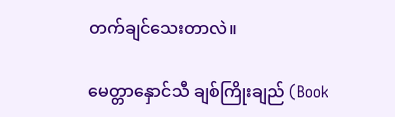တက်ချင်သေးတာလဲ။

မေတ္တာနှောင်သီ ချစ်ကြိုးချည် (Book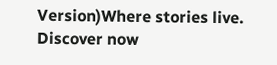Version)Where stories live. Discover now